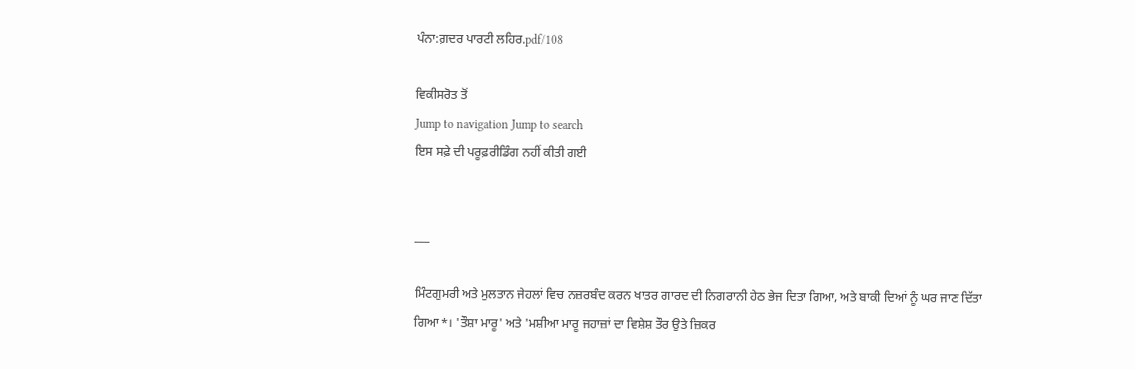ਪੰਨਾ:ਗ਼ਦਰ ਪਾਰਟੀ ਲਹਿਰ.pdf/108

ਵਿਕੀਸਰੋਤ ਤੋਂ
Jump to navigation Jump to search
ਇਸ ਸਫ਼ੇ ਦੀ ਪਰੂਫ਼ਰੀਡਿੰਗ ਨਹੀਂ ਕੀਤੀ ਗਈ


___

ਮਿੰਟਗੁਮਰੀ ਅਤੇ ਮੁਲਤਾਨ ਜੇਹਲਾਂ ਵਿਚ ਨਜ਼ਰਬੰਦ ਕਰਨ ਖਾਤਰ ਗਾਰਦ ਦੀ ਨਿਗਰਾਨੀ ਹੇਠ ਭੇਜ ਦਿਤਾ ਗਿਆ, ਅਤੇ ਬਾਕੀ ਦਿਆਂ ਨੂੰ ਘਰ ਜਾਣ ਦਿੱਤਾ ਗਿਆ*। 'ਤੌਸ਼ਾ ਮਾਰੂ' ਅਤੇ 'ਮਸ਼ੀਆ ਮਾਰੂ ਜਹਾਜ਼ਾਂ ਦਾ ਵਿਸ਼ੇਸ਼ ਤੌਰ ਉਤੇ ਜ਼ਿਕਰ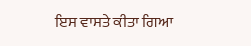ਇਸ ਵਾਸਤੇ ਕੀਤਾ ਗਿਆ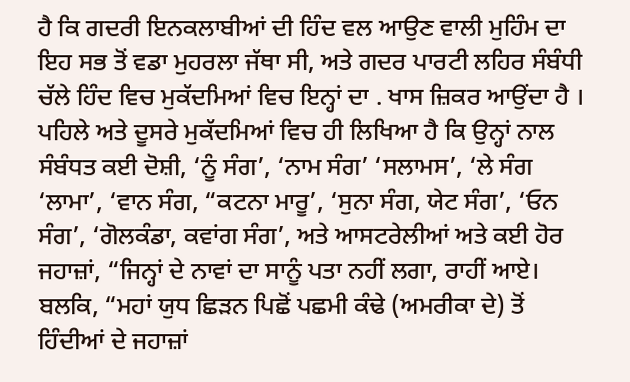ਹੈ ਕਿ ਗਦਰੀ ਇਨਕਲਾਬੀਆਂ ਦੀ ਹਿੰਦ ਵਲ ਆਉਣ ਵਾਲੀ ਮੁਹਿੰਮ ਦਾ ਇਹ ਸਭ ਤੋਂ ਵਡਾ ਮੁਹਰਲਾ ਜੱਥਾ ਸੀ, ਅਤੇ ਗਦਰ ਪਾਰਟੀ ਲਹਿਰ ਸੰਬੰਧੀ ਚੱਲੇ ਹਿੰਦ ਵਿਚ ਮੁਕੱਦਮਿਆਂ ਵਿਚ ਇਨ੍ਹਾਂ ਦਾ . ਖਾਸ ਜ਼ਿਕਰ ਆਉਂਦਾ ਹੈ । ਪਹਿਲੇ ਅਤੇ ਦੂਸਰੇ ਮੁਕੱਦਮਿਆਂ ਵਿਚ ਹੀ ਲਿਖਿਆ ਹੈ ਕਿ ਉਨ੍ਹਾਂ ਨਾਲ ਸੰਬੰਧਤ ਕਈ ਦੋਸ਼ੀ, ‘ਨੂੰ ਸੰਗ’, ‘ਨਾਮ ਸੰਗ’ ‘ਸਲਾਮਸ’, ‘ਲੇ ਸੰਗ ‘ਲਾਮਾ’, ‘ਵਾਨ ਸੰਗ, “ਕਟਨਾ ਮਾਰੂ’, ‘ਸੁਨਾ ਸੰਗ, ਯੇਟ ਸੰਗ’, ‘ਓਨ ਸੰਗ’, ‘ਗੋਲਕੰਡਾ, ਕਵਾਂਗ ਸੰਗ’, ਅਤੇ ਆਸਟਰੇਲੀਆਂ ਅਤੇ ਕਈ ਹੋਰ ਜਹਾਜ਼ਾਂ, “ਜਿਨ੍ਹਾਂ ਦੇ ਨਾਵਾਂ ਦਾ ਸਾਨੂੰ ਪਤਾ ਨਹੀਂ ਲਗਾ, ਰਾਹੀਂ ਆਏ। ਬਲਕਿ, “ਮਹਾਂ ਯੁਧ ਛਿੜਨ ਪਿਛੋਂ ਪਛਮੀ ਕੰਢੇ (ਅਮਰੀਕਾ ਦੇ) ਤੋਂ ਹਿੰਦੀਆਂ ਦੇ ਜਹਾਜ਼ਾਂ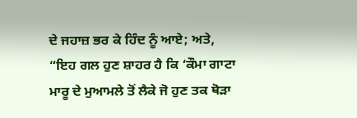ਦੇ ਜਹਾਜ਼ ਭਰ ਕੇ ਹਿੰਦ ਨੂੰ ਆਏ; ਅਤੇ, “ਇਹ ਗਲ ਹੁਣ ਸ਼ਾਹਰ ਹੈ ਕਿ ‘ਕੌਮਾ ਗਾਟਾ ਮਾਰੂ ਦੇ ਮੁਆਮਲੇ ਤੋਂ ਲੈਕੇ ਜੋ ਹੁਣ ਤਕ ਥੋੜਾ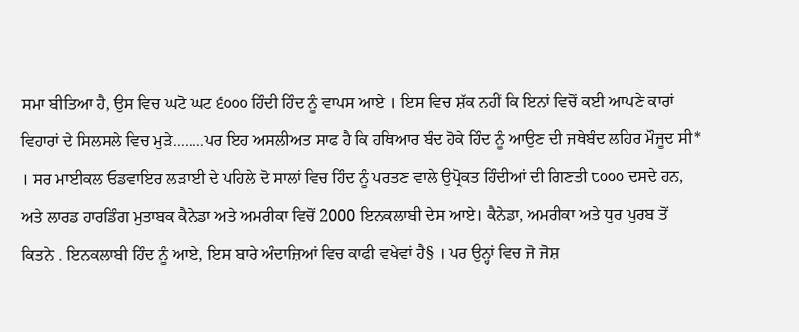ਸਮਾ ਬੀਤਿਆ ਹੈ, ਉਸ ਵਿਚ ਘਟੋ ਘਟ ੬੦੦੦ ਹਿੰਦੀ ਹਿੰਦ ਨੂੰ ਵਾਪਸ ਆਏ । ਇਸ ਵਿਚ ਸ਼ੱਕ ਨਹੀਂ ਕਿ ਇਨਾਂ ਵਿਚੋਂ ਕਈ ਆਪਣੇ ਕਾਰਾਂ ਵਿਹਾਰਾਂ ਦੇ ਸਿਲਸਲੇ ਵਿਚ ਮੁੜੇ........ਪਰ ਇਹ ਅਸਲੀਅਤ ਸਾਫ ਹੈ ਕਿ ਹਥਿਆਰ ਬੰਦ ਹੋਕੇ ਹਿੰਦ ਨੂੰ ਆਉਣ ਦੀ ਜਥੇਬੰਦ ਲਹਿਰ ਮੌਜੂਦ ਸੀ* । ਸਰ ਮਾਈਕਲ ਓਡਵਾਇਰ ਲੜਾਈ ਦੇ ਪਹਿਲੇ ਦੋ ਸਾਲਾਂ ਵਿਚ ਹਿੰਦ ਨੂੰ ਪਰਤਣ ਵਾਲੇ ਉਪ੍ਰੋਕਤ ਹਿੰਦੀਆਂ ਦੀ ਗਿਣਤੀ ੮੦੦੦ ਦਸਦੇ ਹਨ, ਅਤੇ ਲਾਰਡ ਹਾਰਡਿੰਗ ਮੁਤਾਬਕ ਕੈਨੇਡਾ ਅਤੇ ਅਮਰੀਕਾ ਵਿਚੋਂ 2000 ਇਨਕਲਾਬੀ ਦੇਸ ਆਏ। ਕੈਨੇਡਾ, ਅਮਰੀਕਾ ਅਤੇ ਧੁਰ ਪੁਰਬ ਤੋਂ ਕਿਤਨੇ . ਇਨਕਲਾਬੀ ਹਿੰਦ ਨੂੰ ਆਏ, ਇਸ ਬਾਰੇ ਅੰਦਾਜ਼ਿਆਂ ਵਿਚ ਕਾਫੀ ਵਖੇਵਾਂ ਹੈ§ । ਪਰ ਉਨ੍ਹਾਂ ਵਿਚ ਜੋ ਜੋਸ਼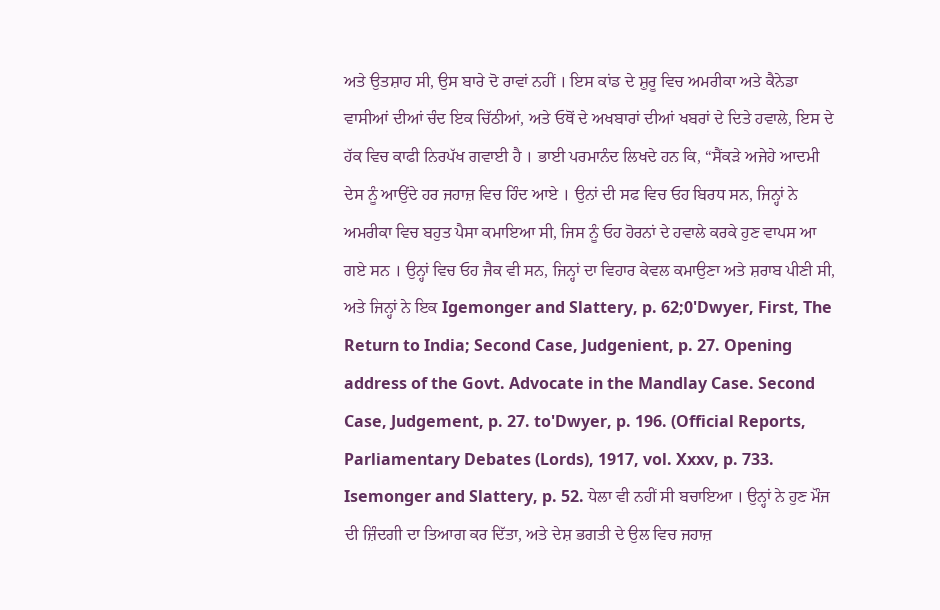ਅਤੇ ਉਤਸ਼ਾਹ ਸੀ, ਉਸ ਬਾਰੇ ਦੋ ਰਾਵਾਂ ਨਹੀਂ । ਇਸ ਕਾਂਡ ਦੇ ਸ਼ੁਰੂ ਵਿਚ ਅਮਰੀਕਾ ਅਤੇ ਕੈਨੇਡਾ ਵਾਸੀਆਂ ਦੀਆਂ ਚੰਦ ਇਕ ਚਿੱਠੀਆਂ, ਅਤੇ ਓਥੋਂ ਦੇ ਅਖਬਾਰਾਂ ਦੀਆਂ ਖਬਰਾਂ ਦੇ ਦਿਤੇ ਹਵਾਲੇ, ਇਸ ਦੇ ਹੱਕ ਵਿਚ ਕਾਫੀ ਨਿਰਪੱਖ ਗਵਾਈ ਹੈ । ਭਾਈ ਪਰਮਾਨੰਦ ਲਿਖਦੇ ਹਨ ਕਿ, “ਸੈਂਕੜੇ ਅਜੇਹੇ ਆਦਮੀ ਦੇਸ ਨੂੰ ਆਉਂਦੇ ਹਰ ਜਹਾਜ਼ ਵਿਚ ਹਿੰਦ ਆਏ । ਉਨਾਂ ਦੀ ਸਫ ਵਿਚ ਓਹ ਬਿਰਧ ਸਨ, ਜਿਨ੍ਹਾਂ ਨੇ ਅਮਰੀਕਾ ਵਿਚ ਬਹੁਤ ਪੈਸਾ ਕਮਾਇਆ ਸੀ, ਜਿਸ ਨੂੰ ਓਹ ਹੋਰਨਾਂ ਦੇ ਹਵਾਲੇ ਕਰਕੇ ਹੁਣ ਵਾਪਸ ਆ ਗਏ ਸਨ । ਉਨ੍ਹਾਂ ਵਿਚ ਓਹ ਜੈਕ ਵੀ ਸਨ, ਜਿਨ੍ਹਾਂ ਦਾ ਵਿਹਾਰ ਕੇਵਲ ਕਮਾਉਣਾ ਅਤੇ ਸ਼ਰਾਬ ਪੀਣੀ ਸੀ, ਅਤੇ ਜਿਨ੍ਹਾਂ ਨੇ ਇਕ Igemonger and Slattery, p. 62;0'Dwyer, First, The Return to India; Second Case, Judgenient, p. 27. Opening address of the Govt. Advocate in the Mandlay Case. Second Case, Judgement, p. 27. to'Dwyer, p. 196. (Official Reports, Parliamentary Debates (Lords), 1917, vol. Xxxv, p. 733. Isemonger and Slattery, p. 52. ਧੇਲਾ ਵੀ ਨਹੀਂ ਸੀ ਬਚਾਇਆ । ਉਨ੍ਹਾਂ ਨੇ ਹੁਣ ਮੌਜ ਦੀ ਜ਼ਿੰਦਗੀ ਦਾ ਤਿਆਗ ਕਰ ਦਿੱਤਾ, ਅਤੇ ਦੇਸ਼ ਭਗਤੀ ਦੇ ਉਲ ਵਿਚ ਜਹਾਜ਼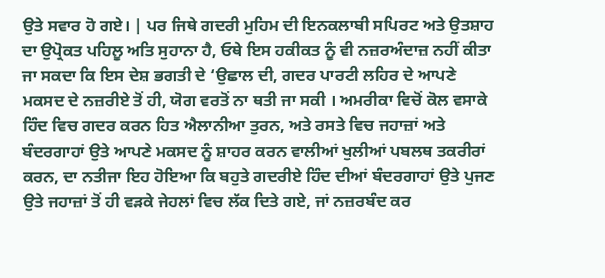ਉਤੇ ਸਵਾਰ ਹੋ ਗਏ। | ਪਰ ਜਿਥੇ ਗਦਰੀ ਮੁਹਿਮ ਦੀ ਇਨਕਲਾਬੀ ਸਪਿਰਟ ਅਤੇ ਉਤਸ਼ਾਹ ਦਾ ਉਪ੍ਰੋਕਤ ਪਹਿਲੂ ਅਤਿ ਸੁਹਾਨਾ ਹੈ, ਓਥੇ ਇਸ ਹਕੀਕਤ ਨੂੰ ਵੀ ਨਜ਼ਰਅੰਦਾਜ਼ ਨਹੀਂ ਕੀਤਾ ਜਾ ਸਕਦਾ ਕਿ ਇਸ ਦੇਸ਼ ਭਗਤੀ ਦੇ ‘ਉਛਾਲ ਦੀ, ਗਦਰ ਪਾਰਟੀ ਲਹਿਰ ਦੇ ਆਪਣੇ ਮਕਸਦ ਦੇ ਨਜ਼ਰੀਏ ਤੋਂ ਹੀ, ਯੋਗ ਵਰਤੋਂ ਨਾ ਥਤੀ ਜਾ ਸਕੀ । ਅਮਰੀਕਾ ਵਿਚੋਂ ਕੋਲ ਵਸਾਕੇ ਹਿੰਦ ਵਿਚ ਗਦਰ ਕਰਨ ਹਿਤ ਐਲਾਨੀਆ ਤੁਰਨ, ਅਤੇ ਰਸਤੇ ਵਿਚ ਜਹਾਜ਼ਾਂ ਅਤੇ ਬੰਦਰਗਾਹਾਂ ਉਤੇ ਆਪਣੇ ਮਕਸਦ ਨੂੰ ਸ਼ਾਹਰ ਕਰਨ ਵਾਲੀਆਂ ਖੁਲੀਆਂ ਪਬਲਥ ਤਕਰੀਰਾਂ ਕਰਨ, ਦਾ ਨਤੀਜਾ ਇਹ ਹੋਇਆ ਕਿ ਬਹੁਤੇ ਗਦਰੀਏ ਹਿੰਦ ਦੀਆਂ ਬੰਦਰਗਾਹਾਂ ਉਤੇ ਪੁਜਣ ਉਤੇ ਜਹਾਜ਼ਾਂ ਤੋਂ ਹੀ ਵੜਕੇ ਜੇਹਲਾਂ ਵਿਚ ਲੱਕ ਦਿਤੇ ਗਏ, ਜਾਂ ਨਜ਼ਰਬੰਦ ਕਰ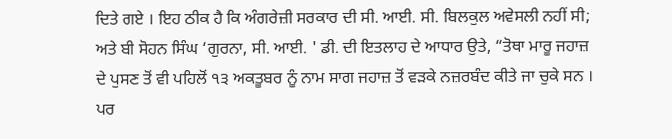ਦਿਤੇ ਗਏ । ਇਹ ਠੀਕ ਹੈ ਕਿ ਅੰਗਰੇਜ਼ੀ ਸਰਕਾਰ ਦੀ ਸੀ. ਆਈ. ਸੀ. ਬਿਲਕੁਲ ਅਵੇਸਲੀ ਨਹੀਂ ਸੀ; ਅਤੇ ਬੀ ਸੋਹਨ ਸਿੰਘ ‘ਗੁਰਨਾ, ਸੀ. ਆਈ. ' ਡੀ. ਦੀ ਇਤਲਾਹ ਦੇ ਆਧਾਰ ਉਤੇ, “ਤੋਥਾ ਮਾਰੂ ਜਹਾਜ਼ ਦੇ ਪੁਸਣ ਤੋਂ ਵੀ ਪਹਿਲੋਂ ੧੩ ਅਕਤੂਬਰ ਨੂੰ ਨਾਮ ਸਾਗ ਜਹਾਜ਼ ਤੋਂ ਵੜਕੇ ਨਜ਼ਰਬੰਦ ਕੀਤੇ ਜਾ ਚੁਕੇ ਸਨ । ਪਰ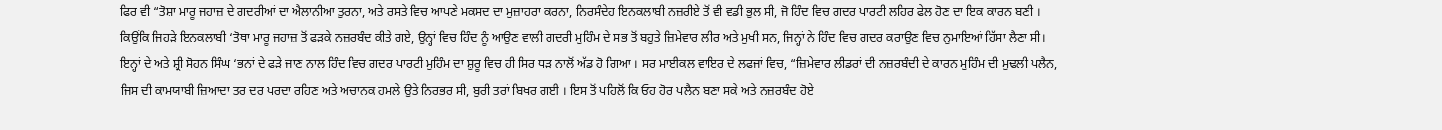ਫਿਰ ਵੀ “ਤੋਸ਼ਾ ਮਾਰੂ ਜਹਾਜ਼ ਦੇ ਗਦਰੀਆਂ ਦਾ ਐਲਾਨੀਆ ਤੁਰਨਾ, ਅਤੇ ਰਸਤੇ ਵਿਚ ਆਪਣੇ ਮਕਸਦ ਦਾ ਮੁਜ਼ਾਹਰਾ ਕਰਨਾ, ਨਿਰਸੰਦੇਹ ਇਨਕਲਾਬੀ ਨਜ਼ਰੀਏ ਤੋਂ ਵੀ ਵਡੀ ਭੁਲ ਸੀ, ਜੋ ਹਿੰਦ ਵਿਚ ਗਦਰ ਪਾਰਟੀ ਲਹਿਰ ਫੇਲ ਹੋਣ ਦਾ ਇਕ ਕਾਰਨ ਬਣੀ । ਕਿਉਂਕਿ ਜਿਹੜੇ ਇਨਕਲਾਬੀ ‘ਤੋਥਾ ਮਾਰੂ ਜਹਾਜ਼ ਤੋਂ ਫੜਕੇ ਨਜ਼ਰਬੰਦ ਕੀਤੇ ਗਏ, ਉਨ੍ਹਾਂ ਵਿਚ ਹਿੰਦ ਨੂੰ ਆਉਣ ਵਾਲੀ ਗਦਰੀ ਮੁਹਿੰਮ ਦੇ ਸਭ ਤੋਂ ਬਹੁਤੇ ਜ਼ਿਮੇਵਾਰ ਲੀਰ ਅਤੇ ਮੁਖੀ ਸਨ, ਜਿਨ੍ਹਾਂ ਨੇ ਹਿੰਦ ਵਿਚ ਗਦਰ ਕਰਾਉਣ ਵਿਚ ਨੁਮਾਇਆਂ ਹਿੱਸਾ ਲੈਣਾ ਸੀ। ਇਨ੍ਹਾਂ ਦੇ ਅਤੇ ਸ਼੍ਰੀ ਸੋਹਨ ਸਿੰਘ ‘ਭਨਾਂ ਦੇ ਫੜੇ ਜਾਣ ਨਾਲ ਹਿੰਦ ਵਿਚ ਗਦਰ ਪਾਰਟੀ ਮੁਹਿੰਮ ਦਾ ਸ਼ੁਰੂ ਵਿਚ ਹੀ ਸਿਰ ਧੜ ਨਾਲੋਂ ਅੱਡ ਹੋ ਗਿਆ । ਸਰ ਮਾਈਕਲ ਵਾਇਰ ਦੇ ਲਫਜਾਂ ਵਿਚ, “ਜ਼ਿਮੇਵਾਰ ਲੀਡਰਾਂ ਦੀ ਨਜ਼ਰਬੰਦੀ ਦੇ ਕਾਰਨ ਮੁਹਿੰਮ ਦੀ ਮੁਢਲੀ ਪਲੈਨ, ਜਿਸ ਦੀ ਕਾਮਯਾਬੀ ਜ਼ਿਆਦਾ ਤਰ ਦਰ ਪਰਦਾ ਰਹਿਣ ਅਤੇ ਅਚਾਨਕ ਹਮਲੇ ਉਤੇ ਨਿਰਭਰ ਸੀ, ਬੁਰੀ ਤਰਾਂ ਬਿਖਰ ਗਈ । ਇਸ ਤੋਂ ਪਹਿਲੋਂ ਕਿ ਓਹ ਹੋਰ ਪਲੈਨ ਬਣਾ ਸਕੇ ਅਤੇ ਨਜ਼ਰਬੰਦ ਹੋਏ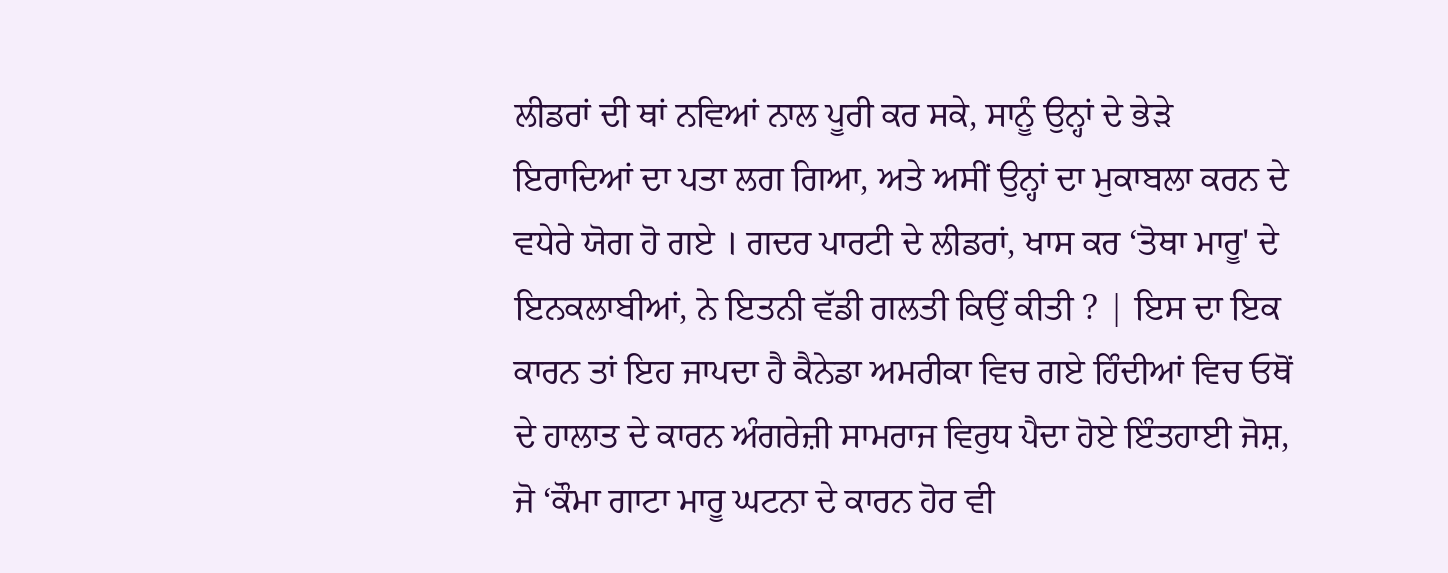ਲੀਡਰਾਂ ਦੀ ਥਾਂ ਨਵਿਆਂ ਨਾਲ ਪੂਰੀ ਕਰ ਸਕੇ, ਸਾਨੂੰ ਉਨ੍ਹਾਂ ਦੇ ਭੇੜੇ ਇਰਾਦਿਆਂ ਦਾ ਪਤਾ ਲਗ ਗਿਆ, ਅਤੇ ਅਸੀਂ ਉਨ੍ਹਾਂ ਦਾ ਮੁਕਾਬਲਾ ਕਰਨ ਦੇ ਵਧੇਰੇ ਯੋਗ ਹੋ ਗਏ । ਗਦਰ ਪਾਰਟੀ ਦੇ ਲੀਡਰਾਂ, ਖਾਸ ਕਰ ‘ਤੋਥਾ ਮਾਰੂ' ਦੇ ਇਨਕਲਾਬੀਆਂ, ਨੇ ਇਤਨੀ ਵੱਡੀ ਗਲਤੀ ਕਿਉਂ ਕੀਤੀ ? | ਇਸ ਦਾ ਇਕ ਕਾਰਨ ਤਾਂ ਇਹ ਜਾਪਦਾ ਹੈ ਕੈਨੇਡਾ ਅਮਰੀਕਾ ਵਿਚ ਗਏ ਹਿੰਦੀਆਂ ਵਿਚ ਓਥੋਂ ਦੇ ਹਾਲਾਤ ਦੇ ਕਾਰਨ ਅੰਗਰੇਜ਼ੀ ਸਾਮਰਾਜ ਵਿਰੁਧ ਪੈਦਾ ਹੋਏ ਇੰਤਹਾਈ ਜੋਸ਼, ਜੋ ‘ਕੌਮਾ ਗਾਟਾ ਮਾਰੂ ਘਟਨਾ ਦੇ ਕਾਰਨ ਹੋਰ ਵੀ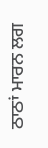ਠਾਠਾਂ ਮਾਰਨ ਲਗ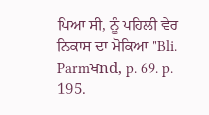ਪਿਆ ਸੀ, ਨੂੰ ਪਹਿਲੀ ਵੇਰ ਨਿਕਾਸ ਦਾ ਮੋਕਿਆ "Bli. Parmਖnd, p. 69. p. 195.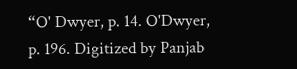“O' Dwyer, p. 14. O'Dwyer, p. 196. Digitized by Panjab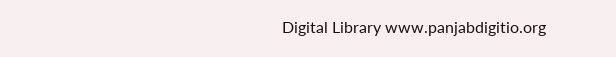Digital Library www.panjabdigitio.org